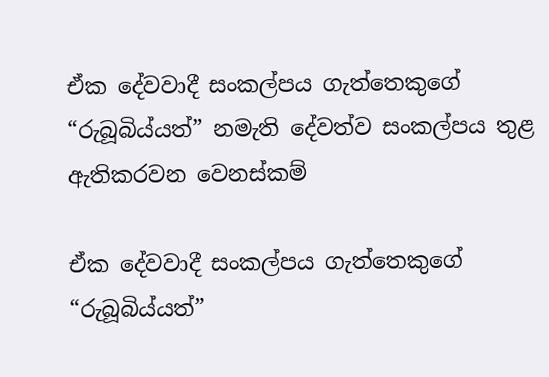ඒක දේවවාදී සංකල්පය ගැත්තෙකුගේ “රුබූබිය්යත්” නමැති දේවත්ව සංකල්පය තුළ ඇතිකරවන වෙනස්කම්

ඒක දේවවාදී සංකල්පය ගැත්තෙකුගේ  “රුබූබිය්යත්”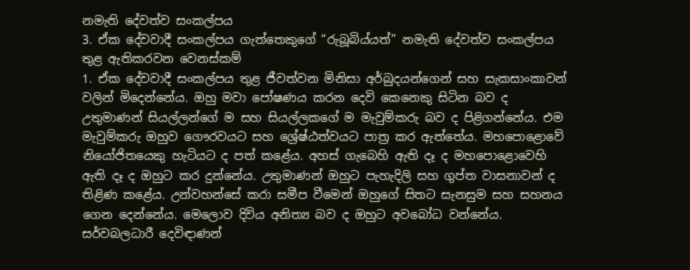නමැති දේවත්ව සංකල්පය
3. ඒක දේවවාදී සංකල්පය ගැත්තෙකුගේ “රුබූබිය්යත්” නමැති දේවත්ව සංකල්පය තුළ ඇතිකරවන වෙනස්කම්
1. ඒක දේවවාදී සංකල්පය තුළ ජීවත්වන මිනිසා අර්බුදයන්ගෙන් සහ සැකසාංකාවන් වලින් මිදෙන්නේය. ඔහු මවා පෝෂණය කරන දෙවි කෙනෙකු සිටින බව ද උතුමාණන් සියල්ලන්ගේ ම සහ සියල්ලකගේ ම මැවුම්කරු බව ද පිළිගන්නේය. එම මැවුම්කරු ඔහුව ගෞරවයට සහ ශ්‍රේෂ්ඨත්වයට පාත්‍ර කර ඇත්තේය. මහපොළොවේ නියෝජිතයෙකු හැටියට ද පත් කළේය. අහස් ගැබෙහි ඇති දෑ ද මහපොළොවෙහි ඇති දෑ ද ඔහුට කර දුන්නේය. උතුමාණන් ඔහුට පැහැදිලි සහ ගුප්ත වාසනාවන් ද තිළිණ කළේය. උන්වහන්සේ කරා සමීප වීමෙන් ඔහුගේ සිතට සැනසුම සහ සහනය ගෙන දෙන්නේය. මෙලොව දිවිය අනිත්‍ය බව ද ඔහුට අවබෝධ වන්නේය. සර්වබලධාරී දෙවිඳාණන්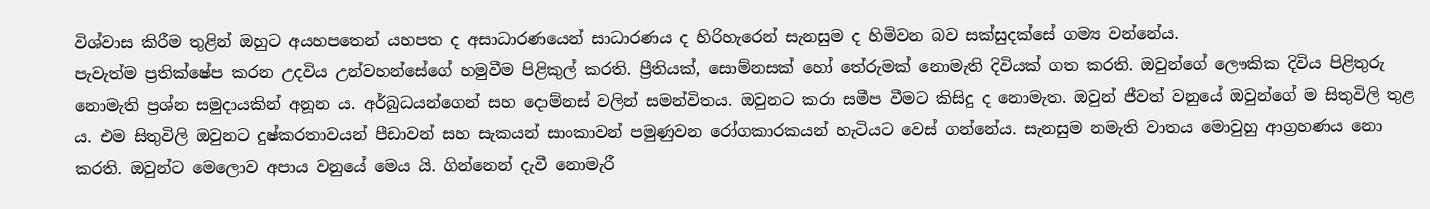විශ්වාස කිරීම තුළින් ඔහුට අයහපතෙන් යහපත ද අසාධාරණයෙන් සාධාරණය ද හිරිහැරෙන් සැනසුම ද හිමිවන බව සක්සුදක්සේ ගම්‍ය වන්නේය.
පැවැත්ම ප්‍රතික්ෂේප කරන උදවිය උන්වහන්සේගේ හමුවීම පිළිකුල් කරති. ප්‍රීතියක්, සොම්නසක් හෝ තේරුමක් නොමැති දිවියක් ගත කරති. ඔවුන්ගේ ලෞකික දිවිය පිළිතුරු නොමැති ප්‍රශ්න සමුදායකින් අනූන ය. අර්බුධයන්ගෙන් සහ දොම්නස් වලින් සමන්විතය. ඔවුනට කරා සමීප වීමට කිසිදු ද නොමැත. ඔවුන් ජීවත් වනුයේ ඔවුන්ගේ ම සිතුවිලි තුළ ය. එම සිතුවිලි ඔවුනට දුෂ්කරතාවයන් පීඩාවන් සහ සැකයන් සාංකාවන් පමුණුවන රෝගකාරකයන් හැටියට වෙස් ගන්නේය. සැනසුම නමැති වාතය මොවුහු ආග්‍රහණය නො කරති. ඔවුන්ට මෙලොව අපාය වනුයේ මෙය යි. ගින්නෙන් දැවී නොමැරී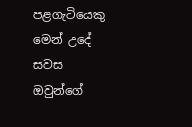පළගැටියෙකු මෙන් උදේ සවස ඔවුන්ගේ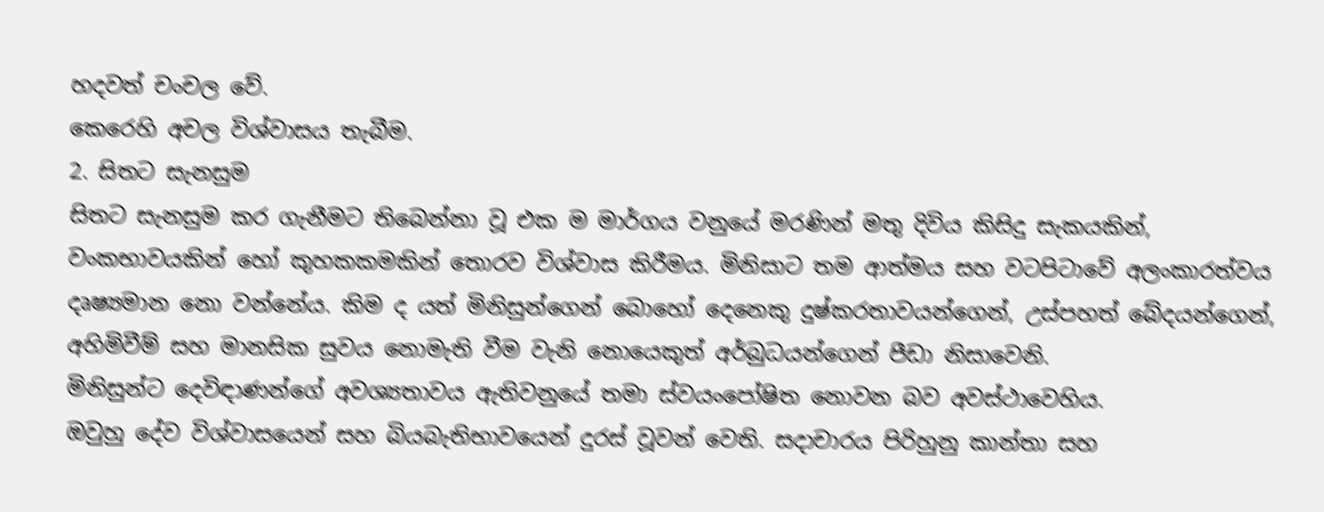හදවත් චංචල වේ.
කෙරෙහි අචල විශ්වාසය තැබීම.
2. සිතට සැනසුම
සිතට සැනසුම කර ගැනීමට තිබෙන්නා වූ එක ම මාර්ගය වනුයේ මරණින් මතු දිවිය කිසිදු සැකයකින්, වංකභාවයකින් හෝ කුහකකමකින් තොරව විශ්වාස කිරීමය. මිනිසාට තම ආත්මය සහ වටපිටාවේ අලංකාරත්වය දෘෂ්‍යමාන නො වන්නේය. කිම ද යත් මිනිසුන්ගෙන් බොහෝ දෙනෙකු දුෂ්කරතාවයන්ගෙන්, උස්පහත් බේදයන්ගෙන්, අහිමිවීම් සහ මානසික සුවය නොමැති වීම වැනි නොයෙකුත් අර්බුධයන්ගෙන් පීඩා නිසාවෙනි.
මිනිසුන්ට දෙවිඳාණන්ගේ අවශ්‍යතාවය ඇතිවනුයේ තමා ස්වයංපෝෂිත නොවන බව අවස්ථාවෙහිය.
ඔවුහු දේව විශ්වාසයෙන් සහ බියබැතිභාවයෙන් දුරස් වූවන් වෙති. සදාචාරය පිරිහුනු කාන්තා සහ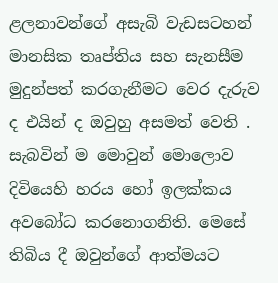ළලනාවන්ගේ අසැබි වැඩසටහන් මානසික තෘප්තිය සහ සැනසීම මුදුන්පත් කරගැනීමට වෙර දැරුව ද එයින් ද ඔවුහු අසමත් වෙති . සැබවින් ම මොවුන් මොලොව දිවියෙහි හරය හෝ ඉලක්කය අවබෝධ කරනොගනිති. මෙසේ තිබිය දී ඔවුන්ගේ ආත්මයට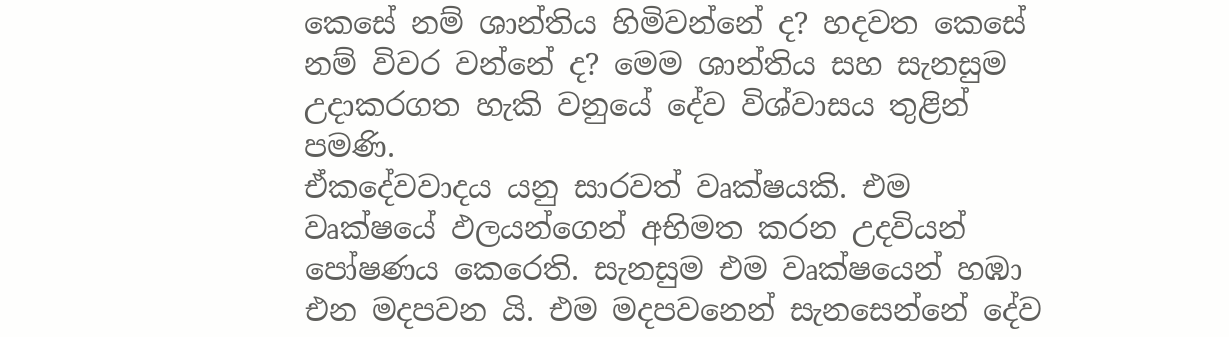කෙසේ නම් ශාන්තිය හිමිවන්නේ ද? හදවත කෙසේ නම් විවර වන්නේ ද? මෙම ශාන්තිය සහ සැනසුම උදාකරගත හැකි වනුයේ දේව විශ්වාසය තුළින් පමණි.
ඒකදේවවාදය යනු සාරවත් වෘක්ෂයකි. එම වෘක්ෂයේ ඵලයන්ගෙන් අභිමත කරන උදවියන් පෝෂණය කෙරෙති. සැනසුම එම වෘක්ෂයෙන් හඹා එන මදපවන යි. එම මදපවනෙන් සැනසෙන්නේ දේව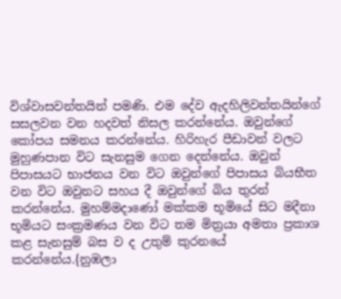විශ්වාසවන්තයින් පමණි. එම දේව ඇදහිලිවන්තයින්ගේ සසලවන වන හදවත් නිසල කරන්නේය. ඔවුන්ගේ කෝපය සමනය කරන්නේය. හිරිහැර පීඩාවන් වලට මුහුණපාන විට සැනසුම ගෙන දෙන්නේය. ඔවුන් පිපාසයට භාජනය වන විට ඔවුන්ගේ පිපාසය බියභීත වන විට ඔවුනට සහය දී ඔවුන්ගේ බිය තුරන් කරන්නේය. මුහම්මදාණෝ මක්කම භූමියේ සිට මදීනා භූමියට සංක්‍රමණය වන විට තම මිත්‍රයා අමතා ප්‍රකාශ කළ සැනසුම් බස ව ද උතුම් කුරනයේ කරන්නේය.{නුඹලා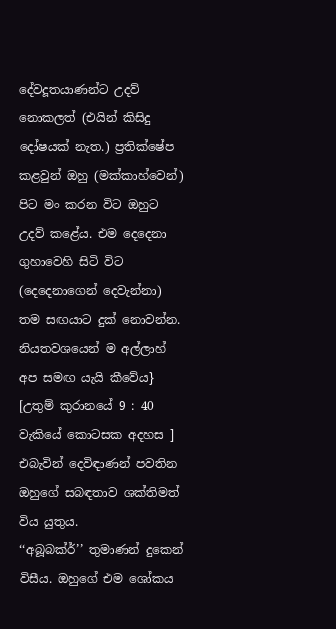දේවදූතයාණන්ට උදව් නොකලත් (එයින් කිසිදු දෝෂයක් නැත.) ප්‍රතික්ෂේප කළවුන් ඔහු (මක්කාහ්වෙන්) පිට මං කරන විට ඔහුට උදව් කළේය. එම දෙදෙනා ගුහාවෙහි සිටි විට (දෙදෙනාගෙන් දෙවැන්නා) තම සඟයාට දුක් නොවන්න. නියතවශයෙන් ම අල්ලාහ් අප සමඟ යැයි කීවේය}
[උතුම් කුරානයේ 9 : 40 වැකියේ කොටසක අදහස ]
එබැවින් දෙවිඳාණන් පවතින ඔහුගේ සබඳතාව ශක්තිමත් විය යුතුය.
‘‘අබූබක්ර්’’ තුමාණන් දුකෙන් විසීය. ඔහුගේ එම ශෝකය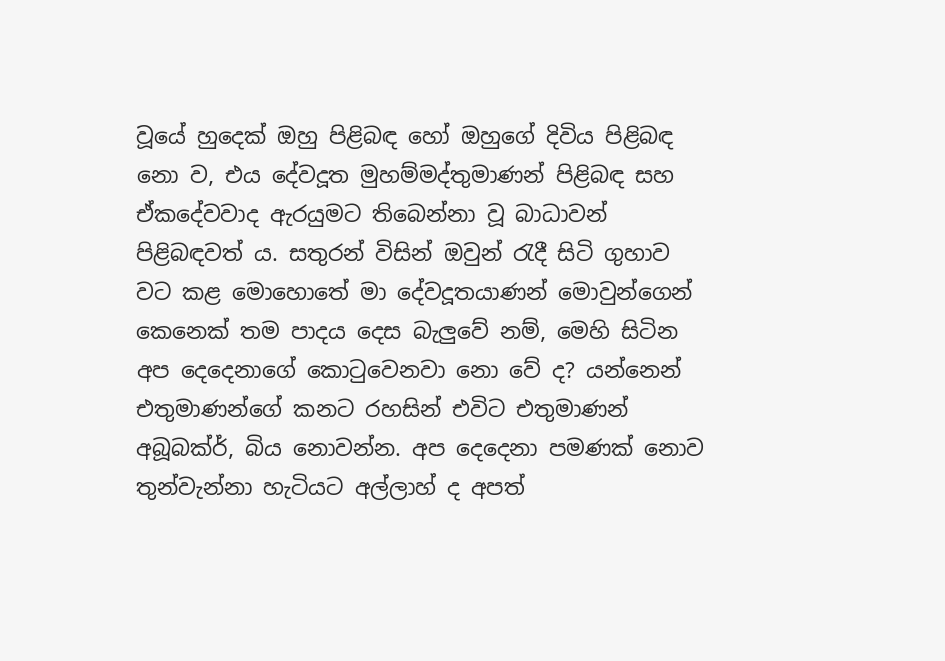වූයේ හුදෙක් ඔහු පිළිබඳ හෝ ඔහුගේ දිවිය පිළිබඳ නො ව, එය දේවදූත මුහම්මද්තුමාණන් පිළිබඳ සහ ඒකදේවවාද ඇරයුමට තිබෙන්නා වූ බාධාවන් පිළිබඳවත් ය. සතුරන් විසින් ඔවුන් රැදී සිටි ගුහාව වට කළ මොහොතේ මා දේවදූතයාණන් මොවුන්ගෙන් කෙනෙක් තම පාදය දෙස බැලුවේ නම්, මෙහි සිටින අප දෙදෙනාගේ කොටුවෙනවා නො වේ ද? යන්නෙන් එතුමාණන්ගේ කනට රහසින් එවිට එතුමාණන් අබූබක්ර්, බිය නොවන්න. අප දෙදෙනා පමණක් නොව තුන්වැන්නා හැටියට අල්ලාහ් ද අපත්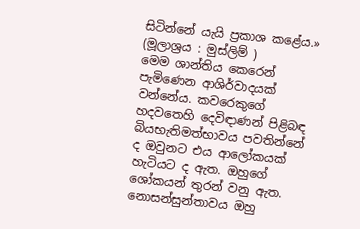සිටින්නේ යැයි ප්‍රකාශ කළේය.»
(මූලාශ්‍රය : මුස්ලිම් )
මෙම ශාන්තිය කෙරෙන් පැමිණෙන ආශිර්වාදයක් වන්නේය. කවරෙකුගේ හදවතෙහි දෙවිඳාණන් පිළිබඳ බියභැතිමත්භාවය පවතින්නේ ද ඔවුනට එය ආලෝකයක් හැටියට ද ඇත. ඔහුගේ ශෝකයන් තුරන් වනු ඇත. නොසන්සුන්තාවය ඔහු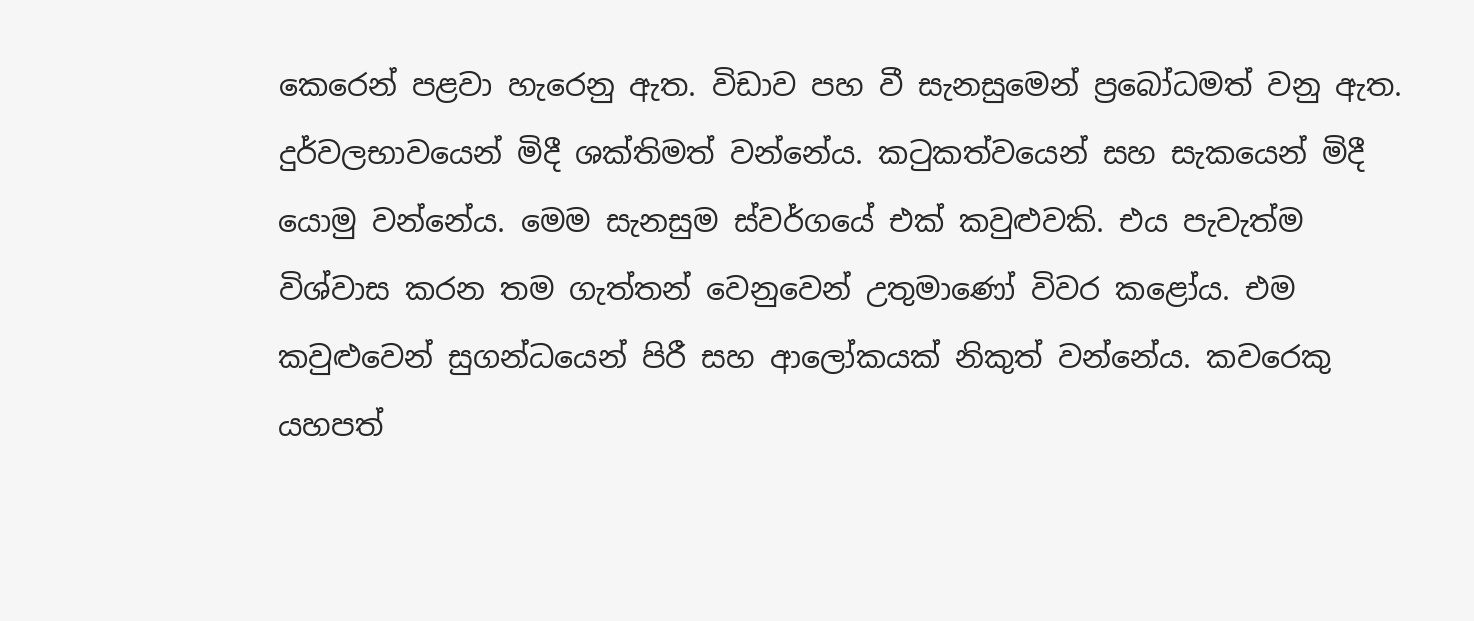කෙරෙන් පළවා හැරෙනු ඇත. විඩාව පහ වී සැනසුමෙන් ප්‍රබෝධමත් වනු ඇත. දුර්වලභාවයෙන් මිදී ශක්තිමත් වන්නේය. කටුකත්වයෙන් සහ සැකයෙන් මිදී යොමු වන්නේය. මෙම සැනසුම ස්වර්ගයේ එක් කවුළුවකි. එය පැවැත්ම විශ්වාස කරන තම ගැත්තන් වෙනුවෙන් උතුමාණෝ විවර කළෝය. එම කවුළුවෙන් සුගන්ධයෙන් පිරී සහ ආලෝකයක් නිකුත් වන්නේය. කවරෙකු යහපත්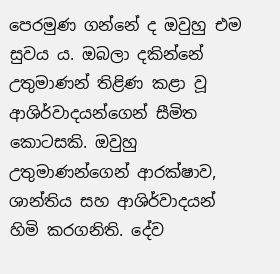පෙරමුණ ගන්නේ ද ඔවුහු එම සුවය ය. ඔබලා දකින්නේ උතුමාණන් තිළිණ කළා වූ ආශිර්වාදයන්ගෙන් සීමිත කොටසකි. ඔවුහු උතුමාණන්ගෙන් ආරක්ෂාව, ශාන්තිය සහ ආශිර්වාදයන් හිමි කරගනිති. දේව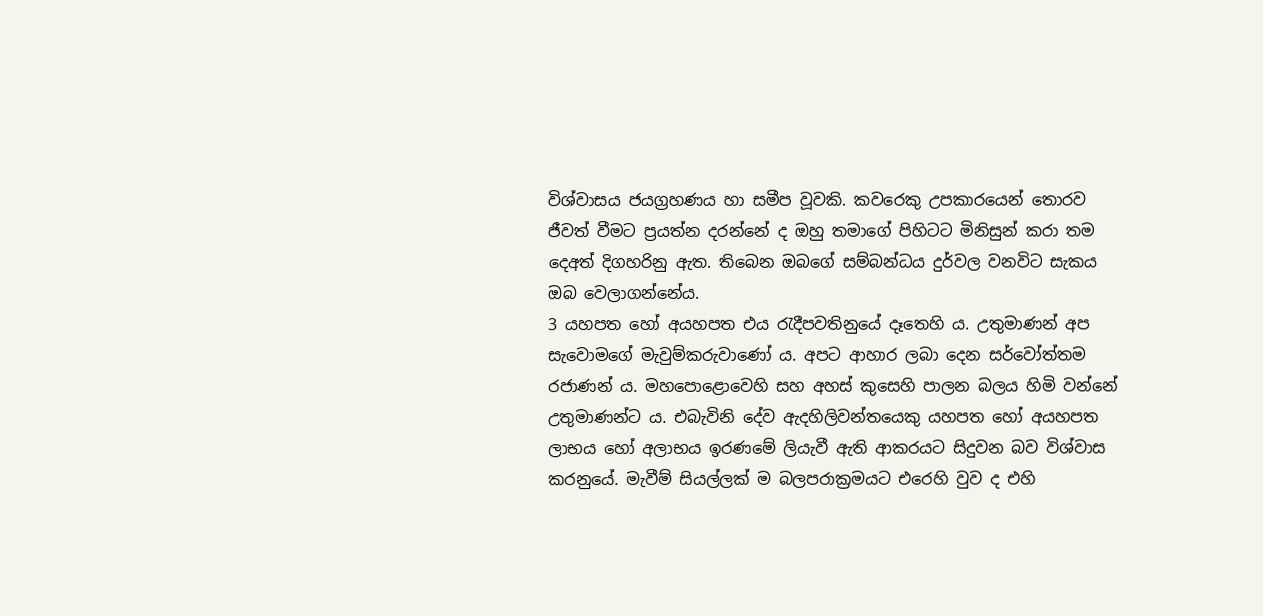විශ්වාසය ජයග්‍රහණය හා සමීප වූවකි. කවරෙකු උපකාරයෙන් තොරව ජීවත් වීමට ප්‍රයත්න දරන්නේ ද ඔහු තමාගේ පිහිටට මිනිසුන් කරා තම දෙඅත් දිගහරිනු ඇත. තිබෙන ඔබගේ සම්බන්ධය දුර්වල වනවිට සැකය ඔබ වෙලාගන්නේය.
3 යහපත හෝ අයහපත එය රැදීපවතිනුයේ දෑතෙහි ය. උතුමාණන් අප සැවොමගේ මැවුම්කරුවාණෝ ය. අපට ආහාර ලබා දෙන සර්වෝත්තම රජාණන් ය. මහපොළොවෙහි සහ අහස් කුසෙහි පාලන බලය හිමි වන්නේ උතුමාණන්ට ය. එබැවිනි දේව ඇදහිලිවන්තයෙකු යහපත හෝ අයහපත ලාභය හෝ අලාභය ඉරණමේ ලියැවී ඇති ආකරයට සිදුවන බව විශ්වාස කරනුයේ. මැවීම් සියල්ලක් ම බලපරාක්‍රමයට එරෙහි වුව ද එහි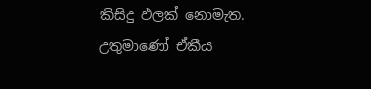කිසිදු ඵලක් නොමැත. උතුමාණෝ ඒකීය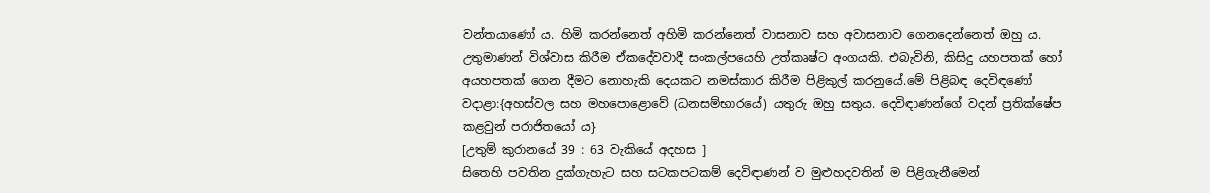වන්තයාණෝ ය. හිමි කරන්නෙත් අහිමි කරන්නෙත් වාසනාව සහ අවාසනාව ගෙනදෙන්නෙත් ඔහු ය. උතුමාණන් විශ්වාස කිරීම ඒකදේවවාදී සංකල්පයෙහි උත්කෘෂ්ට අංගයකි. එබැවිනි, කිසිදු යහපතක් හෝ අයහපතක් ගෙන දීමට නොහැකි දෙයකට නමස්කාර කිරීම පිළිකුල් කරනුයේ.මේ පිළිබඳ දෙවිඳණෝ වදාළා:{අහස්වල සහ මහපොළොවේ (ධනසම්භාරයේ) යතුරු ඔහු සතුය. දෙවිඳාණන්ගේ වදන් ප්‍රතික්ෂේප කළවුන් පරාජිතයෝ ය}
[උතුම් කුරානයේ 39 : 63 වැකියේ අදහස ]
සිතෙහි පවතින දුක්ගැහැට සහ සටකපටකම් දෙවිඳාණන් ව මුළුහදවතින් ම පිළිගැනීමෙන්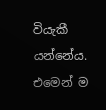වියැකී යන්නේය. එමෙන් ම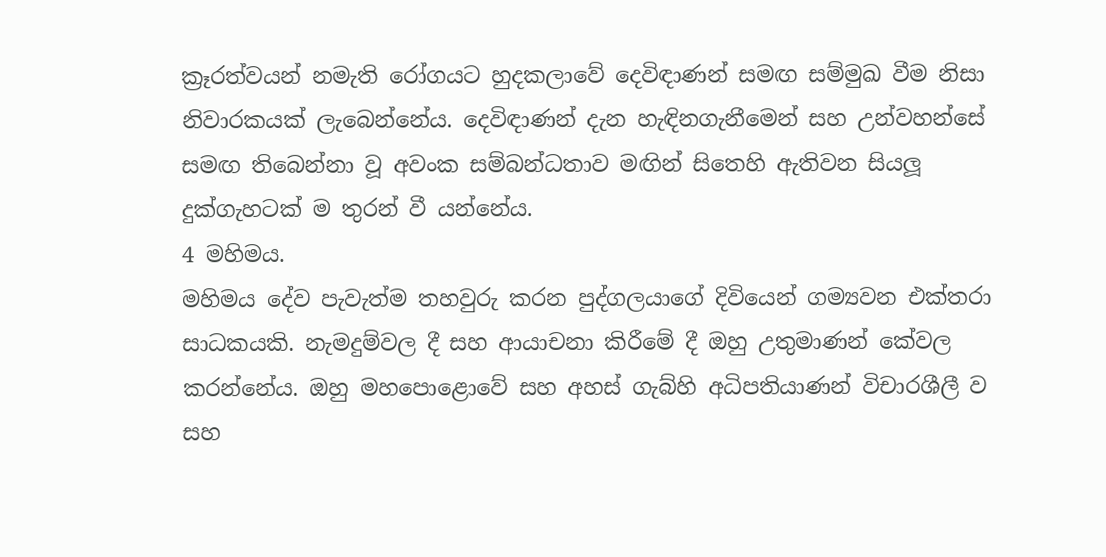ක්‍රෑරත්වයන් නමැති රෝගයට හුදකලාවේ දෙවිඳාණන් සමඟ සම්මුඛ වීම නිසා නිවාරකයක් ලැබෙන්නේය. දෙවිඳාණන් දැන හැඳිනගැනීමෙන් සහ උන්වහන්සේ සමඟ තිබෙන්නා වූ අවංක සම්බන්ධතාව මඟින් සිතෙහි ඇතිවන සියලූ දුක්ගැහටක් ම තුරන් වී යන්නේය.
4 මහිමය.
මහිමය දේව පැවැත්ම තහවුරු කරන පුද්ගලයාගේ දිවියෙන් ගම්‍යවන එක්තරා සාධකයකි. නැමදුම්වල දී සහ ආයාචනා කිරීමේ දී ඔහු උතුමාණන් කේවල කරන්නේය. ඔහු මහපොළොවේ සහ අහස් ගැබ්හි අධිපතියාණන් විචාරශීලී ව සහ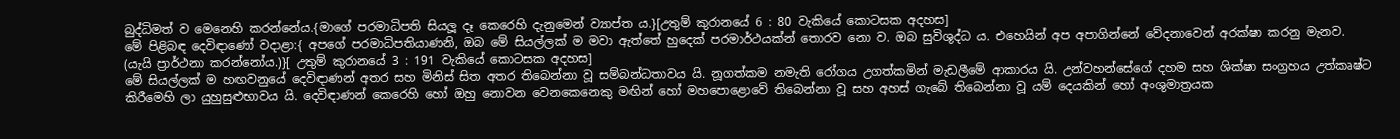බුද්ධිමත් ව මෙනෙහි කරන්නේය.{මාගේ පරමාධිපති සියලූ දෑ කෙරෙහි දැනුමෙන් ව්‍යාප්ත ය.}[උතුම් කුරානයේ 6 : 80 වැකියේ කොටසක අදහස]
මේ පිළිබඳ දෙවිඳාණෝ වදාළා:{ අපගේ පරමාධිපතියාණනි, ඔබ මේ සියල්ලක් ම මවා ඇත්තේ හුදෙක් පරමාර්ථයක්න් තොරව නො ව. ඔබ සුවිශුද්ධ ය. එහෙයින් අප අපාගින්නේ වේදනාවෙන් අරක්ෂා කරනු මැනව. (යැයි ප්‍රාර්ථනා කරන්නෝය.)}[ උතුම් කුරානයේ 3 : 191 වැකියේ කොටසක අදහස]
මේ සියල්ලක් ම හඟවනුයේ දෙවිඳාණන් අතර සහ මිනිස් සිත අතර තිබෙන්නා වූ සම්බන්ධතාවය යි. නූගත්කම නමැති රෝගය උගත්කමින් මැඩලීමේ ආකාරය යි. උන්වහන්සේගේ දහම සහ ශික්ෂා සංග්‍රහය උත්කෘෂ්ට කිරීමෙහි ලා යුහුසුළුභාවය යි. දෙවිඳාණන් කෙරෙහි හෝ ඔහු නොවන වෙනකෙනෙකු මඟින් හෝ මහපොළොවේ තිබෙන්නා වූ සහ අහස් ගැබේ තිබෙන්නා වූ යම් දෙයකින් හෝ අංශුමාත්‍රයක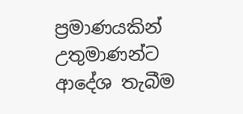ප්‍රමාණයකින් උතුමාණන්ට ආදේශ තැබීම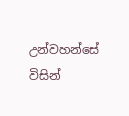උන්වහන්සේ විසින්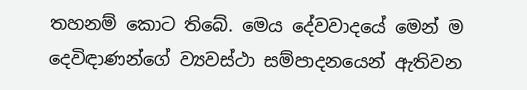තහනම් කොට තිබේ. මෙය දේවවාදයේ මෙන් ම දෙවිඳාණන්ගේ ව්‍යවස්ථා සම්පාදනයෙන් ඇතිවන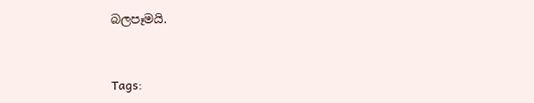බලපෑමයි.


Tags: